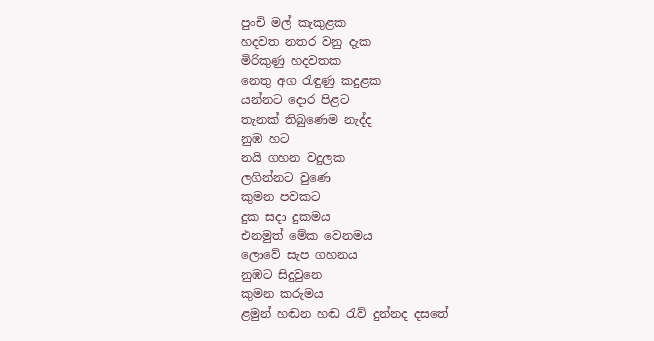පුංචි මල් කැකුළක
හදවත නතර වනු දැක
මිරිකුණු හදවතක
නෙතු අග රැඳුණු කදුළක
යන්නට දොර පිළට
තැනක් තිබුණෙම නැද්ද
නුඹ හට
නයි ගහන වදුලක
ලගින්නට වුණෙ
කුමන පවකට
දුක සදා දුකමය
එනමුත් මේක වෙනමය
ලොවේ සැප ගහනය
නුඹට සිදුවුනෙ
කුමන කරුමය
ළමුන් හඬන හඬ රැව් දුන්නද දසතේ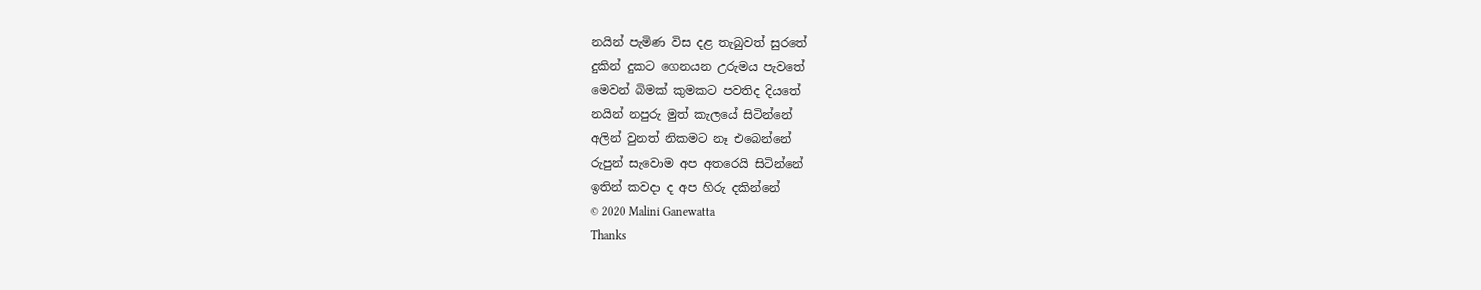නයින් පැමිණ විස දළ තැබුවත් සුරතේ
දුකින් දුකට ගෙනයන උරුමය පැවතේ
මෙවන් බිමක් කුමකට පවතිද දියතේ
නයින් නපුරු මුත් කැලයේ සිටින්නේ
අලින් වුනත් නිකමට නෑ එබෙන්නේ
රුපුන් සැවොම අප අතරෙයි සිටින්නේ
ඉතින් කවදා ද අප හිරු දකින්නේ
© 2020 Malini Ganewatta
Thanks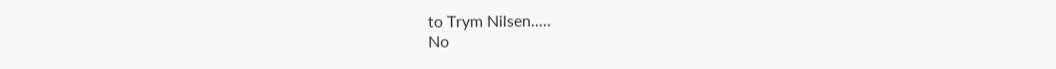to Trym Nilsen.....
No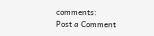comments:
Post a Comment